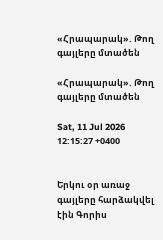«Հրապարակ». Թող գայլերը մտածեն

«Հրապարակ». Թող գայլերը մտածեն

Sat, 11 Jul 2026 12:15:27 +0400


Երկու օր առաջ գայլերը հարձակվել էին Գորիս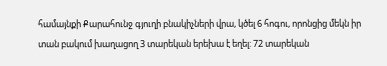համայնքի Քարահունջ գյուղի բնակիչների վրա, կծել 6 հոգու, որոնցից մեկն իր տան բակում խաղացող 3 տարեկան երեխա է եղել: 72 տարեկան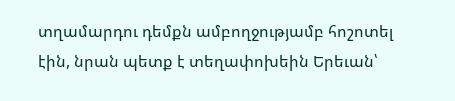տղամարդու դեմքն ամբողջությամբ հոշոտել էին, նրան պետք է տեղափոխեին Երեւան՝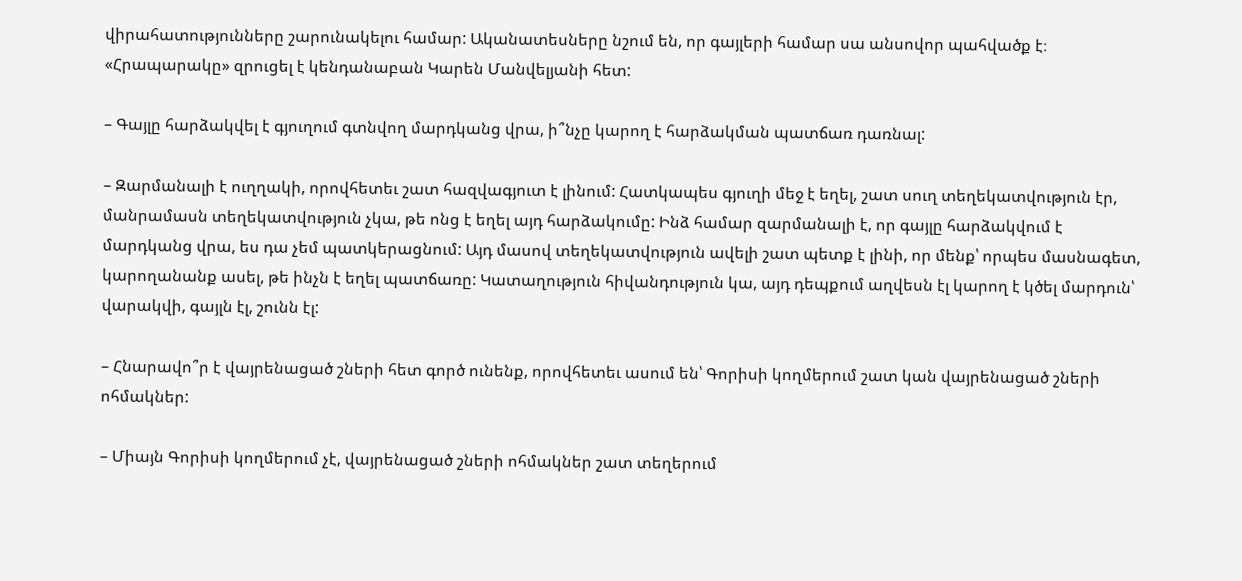վիրահատությունները շարունակելու համար: Ականատեսները նշում են, որ գայլերի համար սա անսովոր պահվածք է։ «Հրապարակը» զրուցել է կենդանաբան Կարեն Մանվելյանի հետ:

– Գայլը հարձակվել է գյուղում գտնվող մարդկանց վրա, ի՞նչը կարող է հարձակման պատճառ դառնալ:

– Զարմանալի է ուղղակի, որովհետեւ շատ հազվագյուտ է լինում: Հատկապես գյուղի մեջ է եղել, շատ սուղ տեղեկատվություն էր, մանրամասն տեղեկատվություն չկա, թե ոնց է եղել այդ հարձակումը: Ինձ համար զարմանալի է, որ գայլը հարձակվում է մարդկանց վրա, ես դա չեմ պատկերացնում: Այդ մասով տեղեկատվություն ավելի շատ պետք է լինի, որ մենք՝ որպես մասնագետ, կարողանանք ասել, թե ինչն է եղել պատճառը: Կատաղություն հիվանդություն կա, այդ դեպքում աղվեսն էլ կարող է կծել մարդուն՝ վարակվի, գայլն էլ, շունն էլ:

– Հնարավո՞ր է վայրենացած շների հետ գործ ունենք, որովհետեւ ասում են՝ Գորիսի կողմերում շատ կան վայրենացած շների ոհմակներ:

– Միայն Գորիսի կողմերում չէ, վայրենացած շների ոհմակներ շատ տեղերում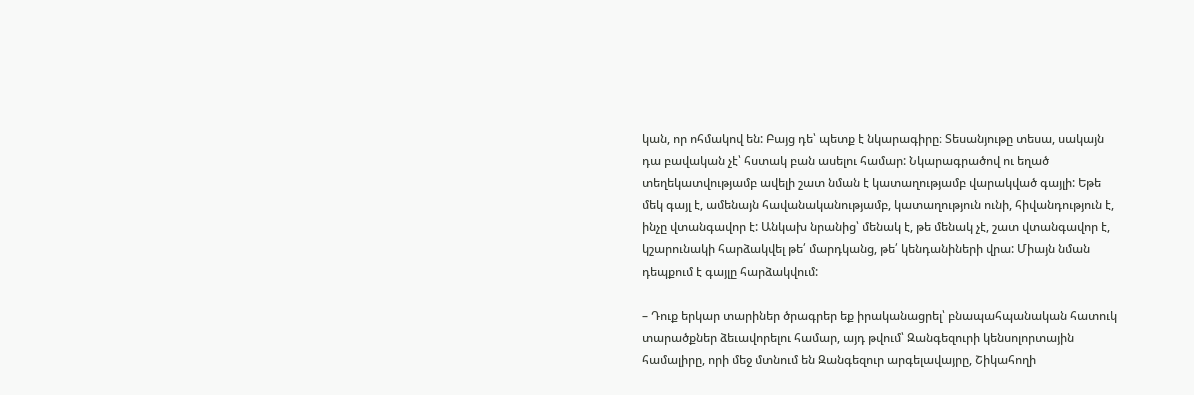կան, որ ոհմակով են: Բայց դե՝ պետք է նկարագիրը։ Տեսանյութը տեսա, սակայն դա բավական չէ՝ հստակ բան ասելու համար: Նկարագրածով ու եղած տեղեկատվությամբ ավելի շատ նման է կատաղությամբ վարակված գայլի: Եթե մեկ գայլ է, ամենայն հավանականությամբ, կատաղություն ունի, հիվանդություն է, ինչը վտանգավոր է: Անկախ նրանից՝ մենակ է, թե մենակ չէ, շատ վտանգավոր է, կշարունակի հարձակվել թե՛ մարդկանց, թե՛ կենդանիների վրա: Միայն նման դեպքում է գայլը հարձակվում:

– Դուք երկար տարիներ ծրագրեր եք իրականացրել՝ բնապահպանական հատուկ տարածքներ ձեւավորելու համար, այդ թվում՝ Զանգեզուրի կենսոլորտային համալիրը, որի մեջ մտնում են Զանգեզուր արգելավայրը, Շիկահողի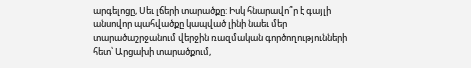արգելոցը, Սեւ լճերի տարածքը: Իսկ հնարավո՞ր է գայլի անսովոր պահվածքը կապված լինի նաեւ մեր տարածաշրջանում վերջին ռազմական գործողությունների հետ՝ Արցախի տարածքում,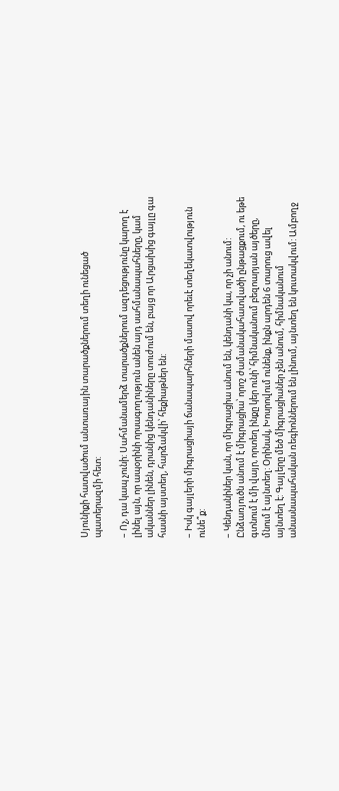Սյունիքի հատվածում անտառային տարածքներում տեղի ունեցած պատերազմի հետ:

– Ոչ, դա կապ չունի: Սահմանամերձ տարածքներում ազդեցությունը կարող է լինել այն, որ ապօրինի որսագողություն անեն այդ սահմանապահները, կամ ականներ լինեն, դրանից կենդանիները տուժում են, բայց որ Արցախից գայլը գա հասնի այստեղ, հարձակվի՝ հեքիաթներ են:

– Իսկ գայլերի միգրացիայի ճանապարհների մասով որեւէ տեղեկատվություն ունե՞ք:

– Կենդանիներ կան, որ միգրացիա անում են, կենդանի կա, որ չի անում: Ընձառյուծն անում է միգրացիա՝ որոշ ժամանակահատվածի ընթացքում, ու եթե գտնում է մի վայր, որտեղ ինքը կեր ունի՝ հիմնականում բեզոարյան այծերը, մնում է այնտեղ: Օրինակ, Խոսրովում ունենք, ինքն արդեն 6 տարուց ավել այնտեղ է: Գայլերը մեծ միգրացիաներ չեն անում, հիմնականում անասնապահական ռեգիոններում են լինում, այնտեղ են կուտակվում: Ամբողջ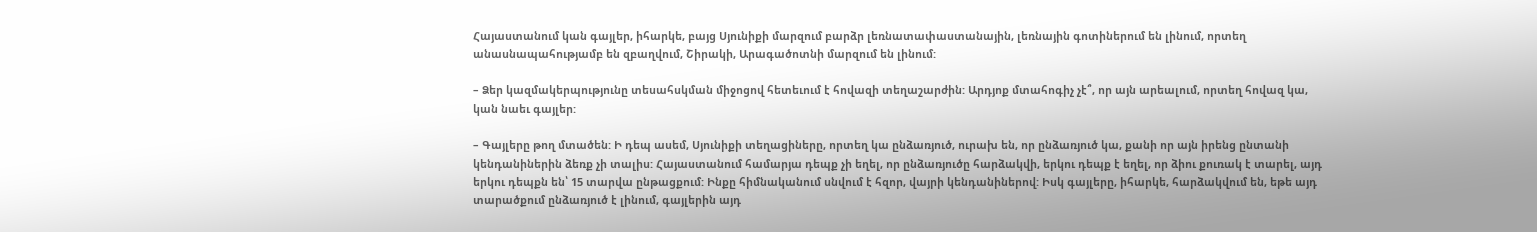Հայաստանում կան գայլեր, իհարկե, բայց Սյունիքի մարզում բարձր լեռնատափաստանային, լեռնային գոտիներում են լինում, որտեղ անասնապահությամբ են զբաղվում, Շիրակի, Արագածոտնի մարզում են լինում:

– Ձեր կազմակերպությունը տեսահսկման միջոցով հետեւում է հովազի տեղաշարժին: Արդյոք մտահոգիչ չէ՞, որ այն արեալում, որտեղ հովազ կա, կան նաեւ գայլեր:

– Գայլերը թող մտածեն: Ի դեպ ասեմ, Սյունիքի տեղացիները, որտեղ կա ընձառյուծ, ուրախ են, որ ընձառյուծ կա, քանի որ այն իրենց ընտանի կենդանիներին ձեռք չի տալիս: Հայաստանում համարյա դեպք չի եղել, որ ընձառյուծը հարձակվի, երկու դեպք է եղել, որ ձիու քուռակ է տարել, այդ երկու դեպքն են՝ 15 տարվա ընթացքում: Ինքը հիմնականում սնվում է հզոր, վայրի կենդանիներով: Իսկ գայլերը, իհարկե, հարձակվում են, եթե այդ տարածքում ընձառյուծ է լինում, գայլերին այդ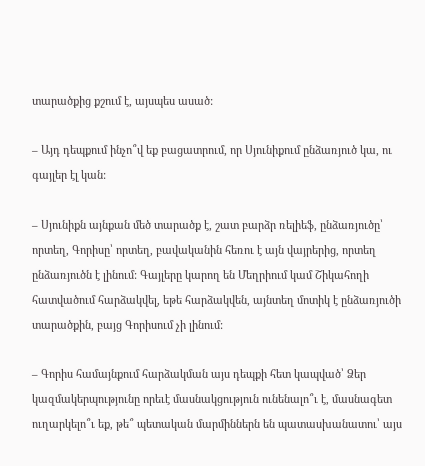տարածքից քշում է, այսպես ասած:

– Այդ դեպքում ինչո՞վ եք բացատրում, որ Սյունիքում ընձառյուծ կա, ու գայլեր էլ կան:

– Սյունիքն այնքան մեծ տարածք է, շատ բարձր ռելիեֆ, ընձառյուծը՝ որտեղ, Գորիսը՝ որտեղ, բավականին հեռու է այն վայրերից, որտեղ ընձառյուծն է լինում: Գայլերը կարող են Մեղրիում կամ Շիկահողի հատվածում հարձակվել, եթե հարձակվեն, այնտեղ մոտիկ է ընձառյուծի տարածքին, բայց Գորիսում չի լինում:

– Գորիս համայնքում հարձակման այս դեպքի հետ կապված՝ Ձեր կազմակերպությունը որեւէ մասնակցություն ունենալո՞ւ է, մասնագետ ուղարկելո՞ւ եք, թե՞ պետական մարմիններն են պատասխանատու՝ այս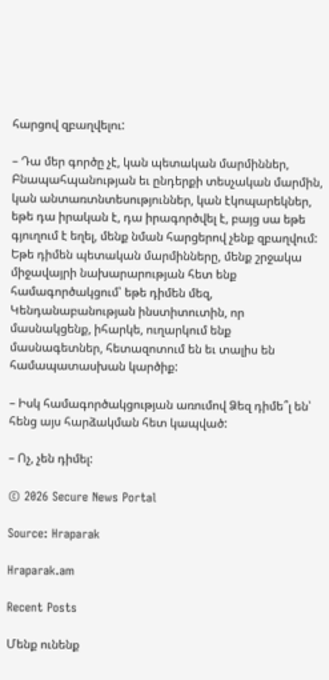հարցով զբաղվելու:

– Դա մեր գործը չէ, կան պետական մարմիններ, Բնապահպանության եւ ընդերքի տեսչական մարմին, կան անտառտնտեսություններ, կան էկոպարեկներ, եթե դա իրական է, դա իրագործվել է, բայց սա եթե գյուղում է եղել, մենք նման հարցերով չենք զբաղվում: Եթե դիմեն պետական մարմինները, մենք շրջակա միջավայրի նախարարության հետ ենք համագործակցում՝ եթե դիմեն մեզ, Կենդանաբանության ինստիտուտին, որ մասնակցենք, իհարկե, ուղարկում ենք մասնագետներ, հետազոտում են եւ տալիս են համապատասխան կարծիք:

– Իսկ համագործակցության առումով Ձեզ դիմե՞լ են՝ հենց այս հարձակման հետ կապված:

– Ոչ, չեն դիմել:

© 2026 Secure News Portal

Source: Hraparak

Hraparak.am

Recent Posts

Մենք ունենք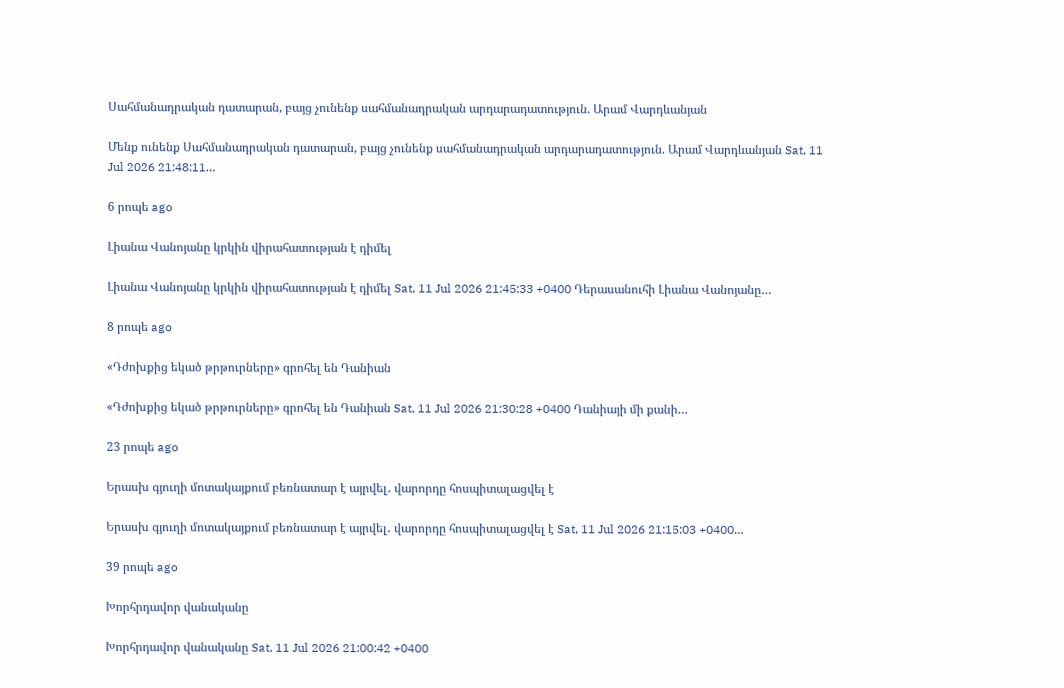Սահմանադրական դատարան, բայց չունենք սահմանադրական արդարադատություն. Արամ Վարդևանյան

Մենք ունենք Սահմանադրական դատարան, բայց չունենք սահմանադրական արդարադատություն. Արամ Վարդևանյան Sat, 11 Jul 2026 21:48:11…

6 րոպե ago

Լիանա Վանոյանը կրկին վիրահատության է դիմել

Լիանա Վանոյանը կրկին վիրահատության է դիմել Sat, 11 Jul 2026 21:45:33 +0400 Դերասանուհի Լիանա Վանոյանը…

8 րոպե ago

«Դժոխքից եկած թրթուրները» գրոհել են Դանիան

«Դժոխքից եկած թրթուրները» գրոհել են Դանիան Sat, 11 Jul 2026 21:30:28 +0400 Դանիայի մի քանի…

23 րոպե ago

Երասխ գյուղի մոտակայքում բեռնատար է այրվել․ վարորդը հոսպիտալացվել է

Երասխ գյուղի մոտակայքում բեռնատար է այրվել․ վարորդը հոսպիտալացվել է Sat, 11 Jul 2026 21:15:03 +0400…

39 րոպե ago

Խորհրդավոր վանականը

Խորհրդավոր վանականը Sat, 11 Jul 2026 21:00:42 +0400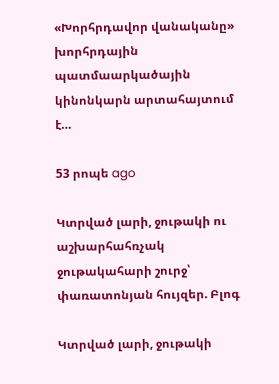«Խորհրդավոր վանականը» խորհրդային պատմաարկածային կինոնկարն արտահայտում է…

53 րոպե ago

Կտրված լարի, ջութակի ու աշխարհահռչակ ջութակահարի շուրջ՝ փառատոնյան հույզեր. Բլոգ

Կտրված լարի, ջութակի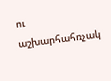ու աշխարհահռչակ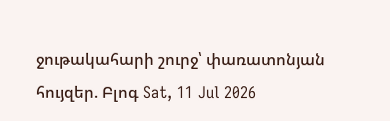ջութակահարի շուրջ՝ փառատոնյան հույզեր. Բլոգ Sat, 11 Jul 2026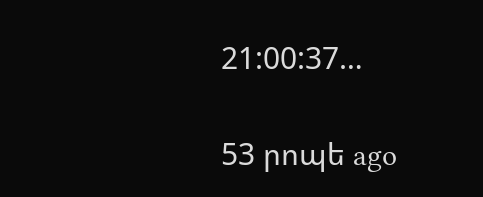21:00:37…

53 րոպե ago